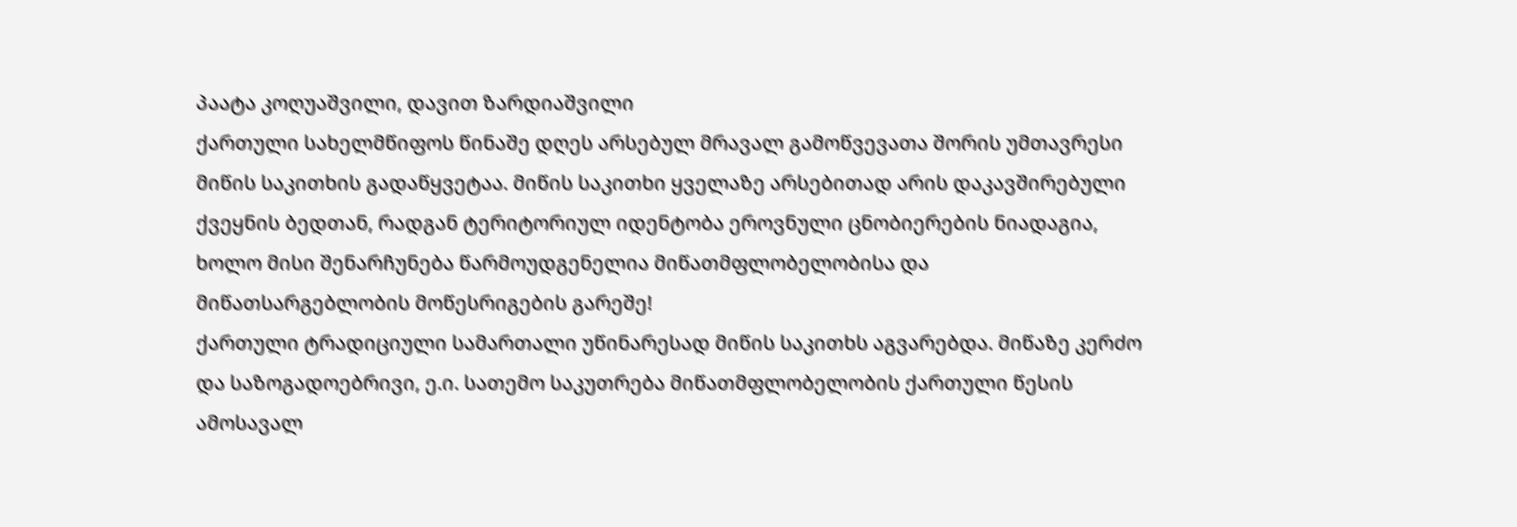პაატა კოღუაშვილი, დავით ზარდიაშვილი
ქართული სახელმწიფოს წინაშე დღეს არსებულ მრავალ გამოწვევათა შორის უმთავრესი მიწის საკითხის გადაწყვეტაა. მიწის საკითხი ყველაზე არსებითად არის დაკავშირებული ქვეყნის ბედთან, რადგან ტერიტორიულ იდენტობა ეროვნული ცნობიერების ნიადაგია, ხოლო მისი შენარჩუნება წარმოუდგენელია მიწათმფლობელობისა და მიწათსარგებლობის მოწესრიგების გარეშე!
ქართული ტრადიციული სამართალი უწინარესად მიწის საკითხს აგვარებდა. მიწაზე კერძო და საზოგადოებრივი, ე.ი. სათემო საკუთრება მიწათმფლობელობის ქართული წესის ამოსავალ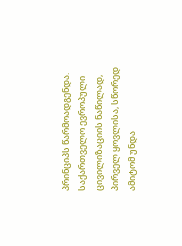პრინციპს წარმოადგენდა. საქართველო ევროპული ცივილიზაციის ნაწილად, პირველ ყოვლისა, სწორედ ამიტომ უნდა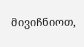მივიჩნიოთ,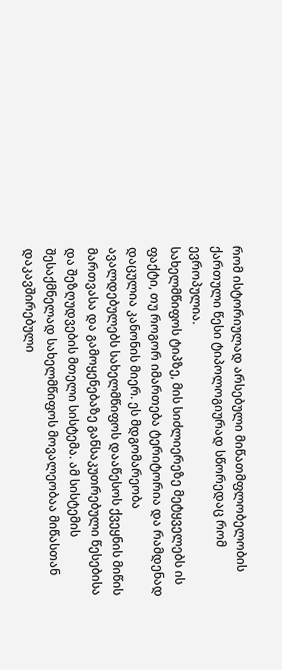რომ ისტორიულად არსებული მიწათმფლობელობის ქართული წესი ტიპოლოგიურად სწორედაც რომ ევროპულია.
სახელმწიფოს ტიპზე, მის სიძლიერეზე მეტყველებს ის ფაქტი, თუ როგორ იმართება ტერიტორია და რამდენად დაცულია კანონის მიერ. ეს მდგომარეობა ავალდებულებს სახელმწიფოს დააწესოს ქვეყნის მიწის მართვასა და გამოყენებაზე განსაკუთრებული წესებისა და შეზღუდვების მთელი სისტემა. ამ სისტემის შესაქმნელად სახელმწიფოს მოვალეობაა მიწასთან დაკავშირებული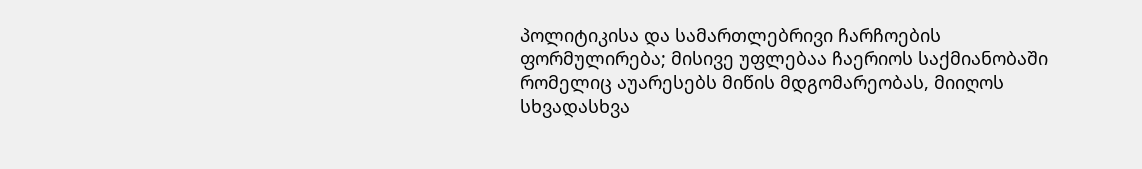პოლიტიკისა და სამართლებრივი ჩარჩოების ფორმულირება; მისივე უფლებაა ჩაერიოს საქმიანობაში რომელიც აუარესებს მიწის მდგომარეობას, მიიღოს სხვადასხვა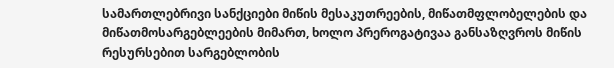სამართლებრივი სანქციები მიწის მესაკუთრეების, მიწათმფლობელების და მიწათმოსარგებლეების მიმართ, ხოლო პრეროგატივაა განსაზღვროს მიწის რესურსებით სარგებლობის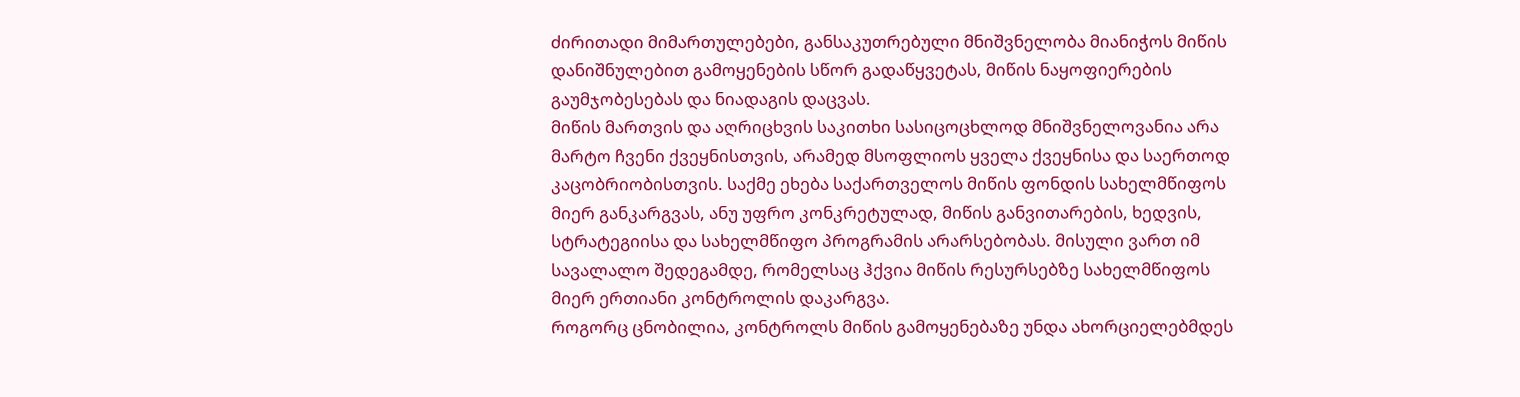ძირითადი მიმართულებები, განსაკუთრებული მნიშვნელობა მიანიჭოს მიწის დანიშნულებით გამოყენების სწორ გადაწყვეტას, მიწის ნაყოფიერების გაუმჯობესებას და ნიადაგის დაცვას.
მიწის მართვის და აღრიცხვის საკითხი სასიცოცხლოდ მნიშვნელოვანია არა მარტო ჩვენი ქვეყნისთვის, არამედ მსოფლიოს ყველა ქვეყნისა და საერთოდ კაცობრიობისთვის. საქმე ეხება საქართველოს მიწის ფონდის სახელმწიფოს მიერ განკარგვას, ანუ უფრო კონკრეტულად, მიწის განვითარების, ხედვის, სტრატეგიისა და სახელმწიფო პროგრამის არარსებობას. მისული ვართ იმ სავალალო შედეგამდე, რომელსაც ჰქვია მიწის რესურსებზე სახელმწიფოს მიერ ერთიანი კონტროლის დაკარგვა.
როგორც ცნობილია, კონტროლს მიწის გამოყენებაზე უნდა ახორციელებმდეს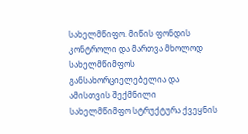სახელმწიფო. მიწის ფონდის კონტროლი და მართვა მხოლოდ სახელმწიმფოს განსახორციელებელია და ამისთვის შექმნილი სახელმწიმფო სტრუქტურა ქვეყნის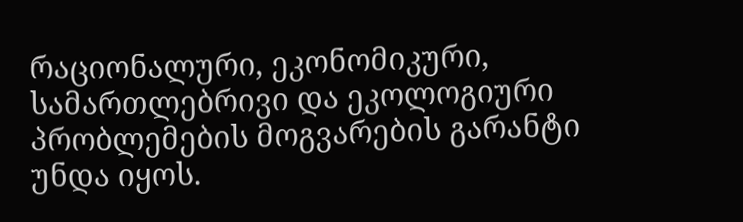რაციონალური, ეკონომიკური, სამართლებრივი და ეკოლოგიური პრობლემების მოგვარების გარანტი უნდა იყოს.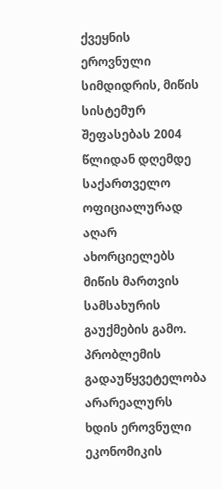ქვეყნის ეროვნული სიმდიდრის, მიწის სისტემურ შეფასებას 2004 წლიდან დღემდე საქართველო ოფიციალურად აღარ ახორციელებს მიწის მართვის სამსახურის გაუქმების გამო. პრობლემის გადაუწყვეტელობა არარეალურს ხდის ეროვნული ეკონომიკის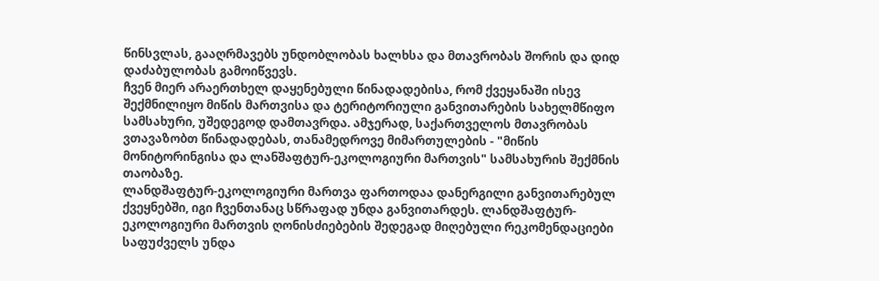წინსვლას, გააღრმავებს უნდობლობას ხალხსა და მთავრობას შორის და დიდ დაძაბულობას გამოიწვევს.
ჩვენ მიერ არაერთხელ დაყენებული წინადადებისა, რომ ქვეყანაში ისევ შექმნილიყო მიწის მართვისა და ტერიტორიული განვითარების სახელმწიფო სამსახური, უშედეგოდ დამთავრდა. ამჯერად, საქართველოს მთავრობას ვთავაზობთ წინადადებას, თანამედროვე მიმართულების - "მიწის მონიტორინგისა და ლანშაფტურ-ეკოლოგიური მართვის" სამსახურის შექმნის თაობაზე.
ლანდშაფტურ-ეკოლოგიური მართვა ფართოდაა დანერგილი განვითარებულ ქვეყნებში, იგი ჩვენთანაც სწრაფად უნდა განვითარდეს. ლანდშაფტურ-ეკოლოგიური მართვის ღონისძიებების შედეგად მიღებული რეკომენდაციები საფუძველს უნდა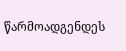წარმოადგენდეს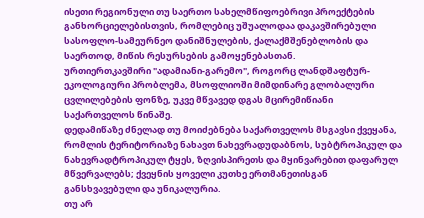ისეთი რეგიონული თუ საერთო სახელმწიფოებრივი პროექტების განხორციელებისთვის, რომლებიც უშუალოდაა დაკავშირებული სასოფლო-სამეურნეო დანიშნულების, ქალაქმშენებლობის და საერთოდ, მიწის რესურსების გამოყენებასთან.
ურთიერთკავშირი "ადამიანი-გარემო", როგორც ლანდშაფტურ-ეკოლოგიური პრობლემა, მსოფლიოში მიმდინარე გლობალური ცვლილებების ფონზე, უკვე მწვავედ დგას მცირემიწიანი საქართველოს წინაშე.
დედამიწაზე ძნელად თუ მოიძებნება საქართველოს მსგავსი ქვეყანა, რომლის ტერიტორიაზე ნახავთ ნახევრადუდაბნოს, სუბტროპიკულ და ნახევრადტროპიკულ ტყეს, ზღვისპირეთს და მყინვარებით დაფარულ მწვერვალებს; ქვეყნის ყოველი კუთხე ერთმანეთისგან განსხვავებული და უნიკალურია.
თუ არ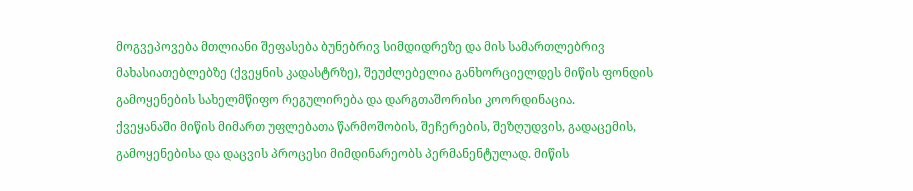მოგვეპოვება მთლიანი შეფასება ბუნებრივ სიმდიდრეზე და მის სამართლებრივ მახასიათებლებზე (ქვეყნის კადასტრზე), შეუძლებელია განხორციელდეს მიწის ფონდის გამოყენების სახელმწიფო რეგულირება და დარგთაშორისი კოორდინაცია.
ქვეყანაში მიწის მიმართ უფლებათა წარმოშობის, შეჩერების, შეზღუდვის, გადაცემის, გამოყენებისა და დაცვის პროცესი მიმდინარეობს პერმანენტულად. მიწის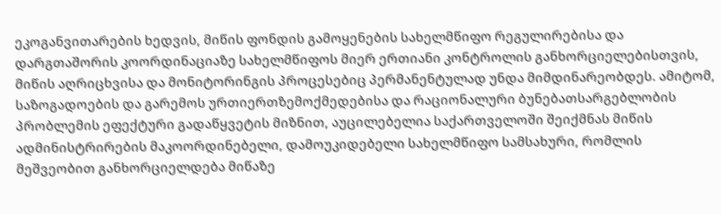ეკოგანვითარების ხედვის, მიწის ფონდის გამოყენების სახელმწიფო რეგულირებისა და დარგთაშორის კოორდინაციაზე სახელმწიფოს მიერ ერთიანი კონტროლის განხორციელებისთვის, მიწის აღრიცხვისა და მონიტორინგის პროცესებიც პერმანენტულად უნდა მიმდინარეობდეს. ამიტომ, საზოგადოების და გარემოს ურთიერთზემოქმედებისა და რაციონალური ბუნებათსარგებლობის პრობლემის ეფექტური გადაწყვეტის მიზნით, აუცილებელია საქართველოში შეიქმნას მიწის ადმინისტრირების მაკოორდინებელი, დამოუკიდებელი სახელმწიფო სამსახური, რომლის მეშვეობით განხორციელდება მიწაზე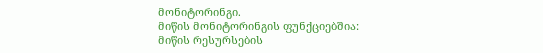მონიტორინგი.
მიწის მონიტორინგის ფუნქციებშია: მიწის რესურსების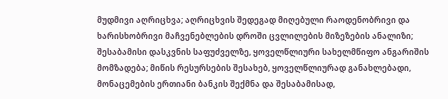მუდმივი აღრიცხვა; აღრიცხვის შედეგად მიღებული რაოდენობრივი და ხარისხობრივი მაჩვენებლების დროში ცვლილების მიზეზების ანალიზი; შესაბამისი დასკვნის საფუძველზე, ყოველწლიური სახელმწიფო ანგარიშის მომზადება; მიწის რესურსების შესახებ, ყოველწლიურად განახლებადი, მონაცემების ერთიანი ბანკის შექმნა და შესაბამისად,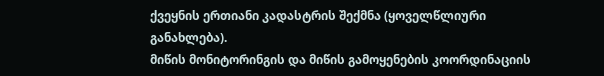ქვეყნის ერთიანი კადასტრის შექმნა (ყოველწლიური განახლება).
მიწის მონიტორინგის და მიწის გამოყენების კოორდინაციის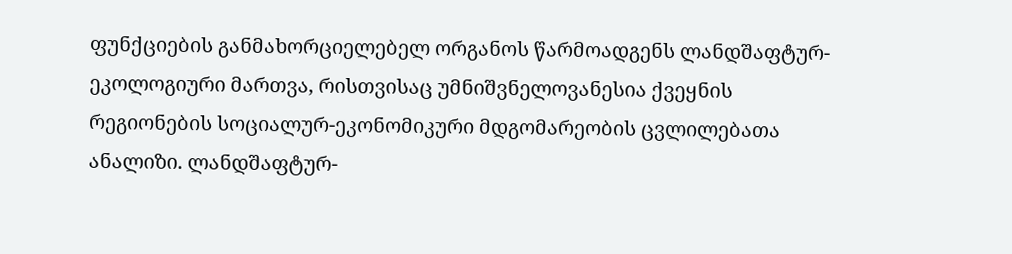ფუნქციების განმახორციელებელ ორგანოს წარმოადგენს ლანდშაფტურ-ეკოლოგიური მართვა, რისთვისაც უმნიშვნელოვანესია ქვეყნის რეგიონების სოციალურ-ეკონომიკური მდგომარეობის ცვლილებათა ანალიზი. ლანდშაფტურ-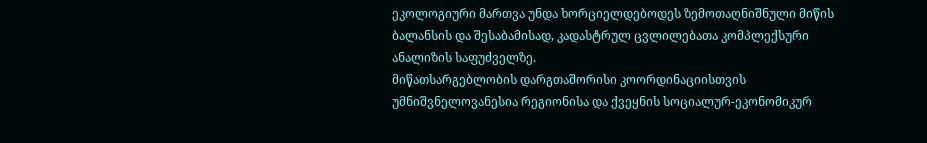ეკოლოგიური მართვა უნდა ხორციელდებოდეს ზემოთაღნიშნული მიწის ბალანსის და შესაბამისად, კადასტრულ ცვლილებათა კომპლექსური ანალიზის საფუძველზე.
მიწათსარგებლობის დარგთაშორისი კოორდინაციისთვის უმნიშვნელოვანესია რეგიონისა და ქვეყნის სოციალურ-ეკონომიკურ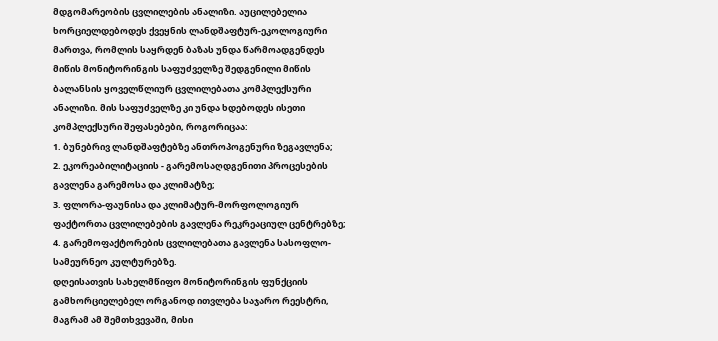მდგომარეობის ცვლილების ანალიზი. აუცილებელია ხორციელდებოდეს ქვეყნის ლანდშაფტურ-ეკოლოგიური მართვა, რომლის საყრდენ ბაზას უნდა წარმოადგენდეს მიწის მონიტორინგის საფუძველზე შედგენილი მიწის ბალანსის ყოველწლიურ ცვლილებათა კომპლექსური ანალიზი. მის საფუძველზე კი უნდა ხდებოდეს ისეთი კომპლექსური შეფასებები, როგორიცაა:
1. ბუნებრივ ლანდშაფტებზე ანთროპოგენური ზეგავლენა;
2. ეკორეაბილიტაციის - გარემოსაღდგენითი პროცესების გავლენა გარემოსა და კლიმატზე;
3. ფლორა-ფაუნისა და კლიმატურ-მორფოლოგიურ ფაქტორთა ცვლილებების გავლენა რეკრეაციულ ცენტრებზე;
4. გარემოფაქტორების ცვლილებათა გავლენა სასოფლო-სამეურნეო კულტურებზე.
დღეისათვის სახელმწიფო მონიტორინგის ფუნქციის გამხორციელებელ ორგანოდ ითვლება საჯარო რეესტრი, მაგრამ ამ შემთხვევაში, მისი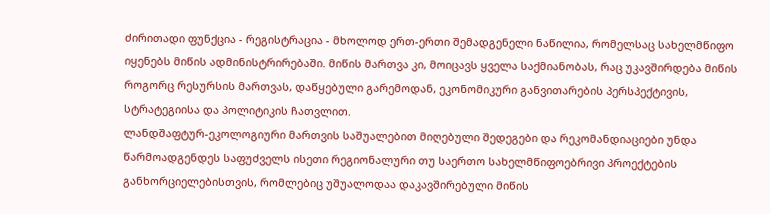ძირითადი ფუნქცია - რეგისტრაცია - მხოლოდ ერთ-ერთი შემადგენელი ნაწილია, რომელსაც სახელმწიფო იყენებს მიწის ადმინისტრირებაში. მიწის მართვა კი, მოიცავს ყველა საქმიანობას, რაც უკავშირდება მიწის როგორც რესურსის მართვას, დაწყებული გარემოდან, ეკონომიკური განვითარების პერსპექტივის, სტრატეგიისა და პოლიტიკის ჩათვლით.
ლანდშაფტურ-ეკოლოგიური მართვის საშუალებით მიღებული შედეგები და რეკომანდიაციები უნდა წარმოადგენდეს საფუძველს ისეთი რეგიონალური თუ საერთო სახელმწიფოებრივი პროექტების განხორციელებისთვის, რომლებიც უშუალოდაა დაკავშირებული მიწის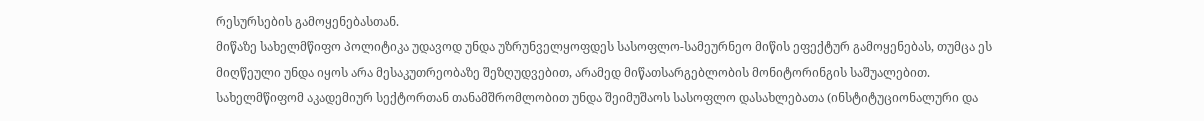რესურსების გამოყენებასთან.
მიწაზე სახელმწიფო პოლიტიკა უდავოდ უნდა უზრუნველყოფდეს სასოფლო-სამეურნეო მიწის ეფექტურ გამოყენებას, თუმცა ეს მიღწეული უნდა იყოს არა მესაკუთრეობაზე შეზღუდვებით, არამედ მიწათსარგებლობის მონიტორინგის საშუალებით.
სახელმწიფომ აკადემიურ სექტორთან თანამშრომლობით უნდა შეიმუშაოს სასოფლო დასახლებათა (ინსტიტუციონალური და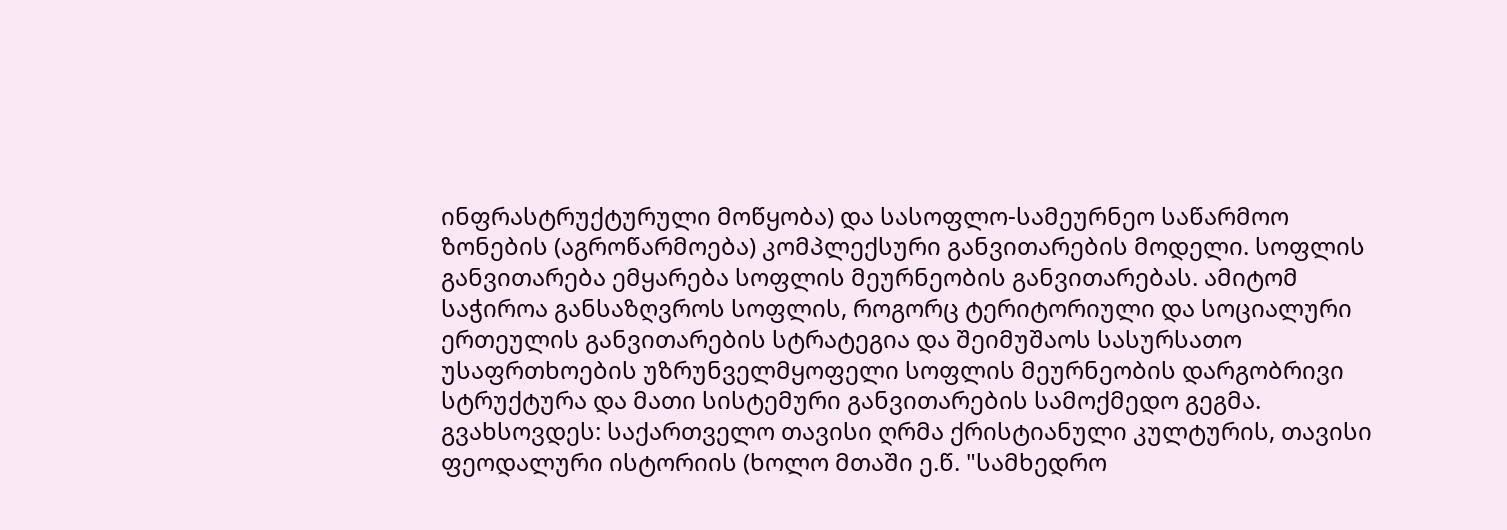ინფრასტრუქტურული მოწყობა) და სასოფლო-სამეურნეო საწარმოო ზონების (აგროწარმოება) კომპლექსური განვითარების მოდელი. სოფლის განვითარება ემყარება სოფლის მეურნეობის განვითარებას. ამიტომ საჭიროა განსაზღვროს სოფლის, როგორც ტერიტორიული და სოციალური ერთეულის განვითარების სტრატეგია და შეიმუშაოს სასურსათო უსაფრთხოების უზრუნველმყოფელი სოფლის მეურნეობის დარგობრივი სტრუქტურა და მათი სისტემური განვითარების სამოქმედო გეგმა.
გვახსოვდეს: საქართველო თავისი ღრმა ქრისტიანული კულტურის, თავისი ფეოდალური ისტორიის (ხოლო მთაში ე.წ. "სამხედრო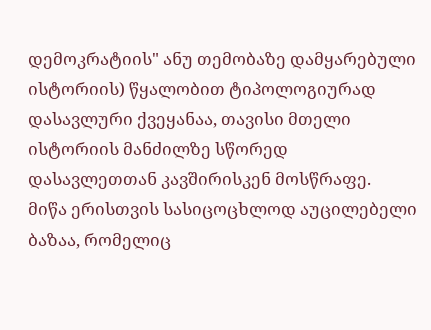დემოკრატიის" ანუ თემობაზე დამყარებული ისტორიის) წყალობით ტიპოლოგიურად დასავლური ქვეყანაა, თავისი მთელი ისტორიის მანძილზე სწორედ დასავლეთთან კავშირისკენ მოსწრაფე.
მიწა ერისთვის სასიცოცხლოდ აუცილებელი ბაზაა, რომელიც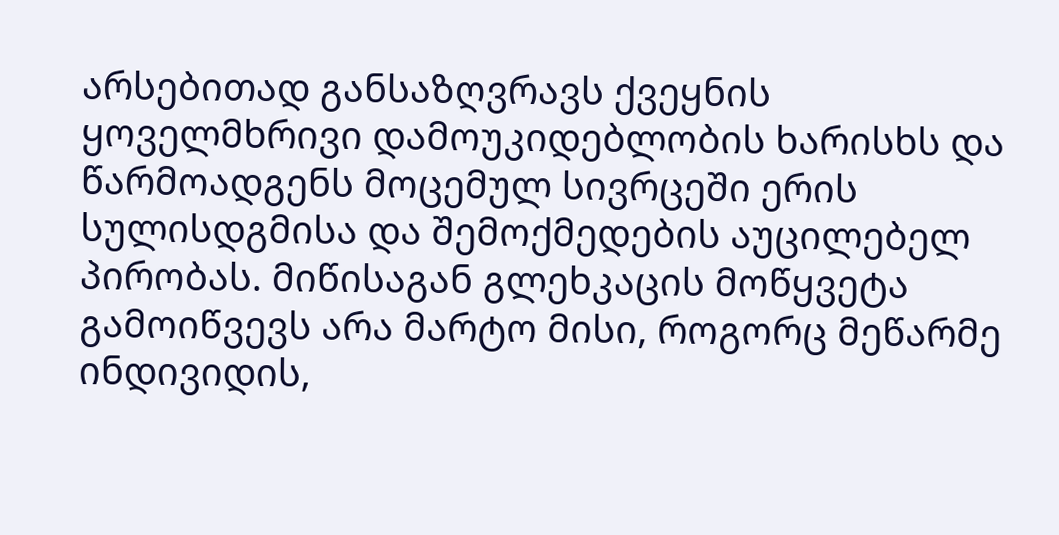არსებითად განსაზღვრავს ქვეყნის ყოველმხრივი დამოუკიდებლობის ხარისხს და წარმოადგენს მოცემულ სივრცეში ერის სულისდგმისა და შემოქმედების აუცილებელ პირობას. მიწისაგან გლეხკაცის მოწყვეტა გამოიწვევს არა მარტო მისი, როგორც მეწარმე ინდივიდის,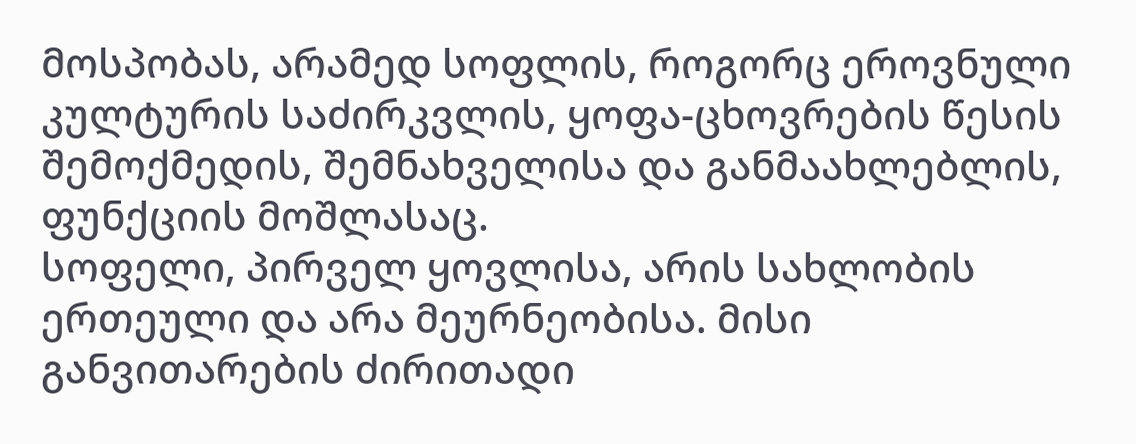მოსპობას, არამედ სოფლის, როგორც ეროვნული კულტურის საძირკვლის, ყოფა-ცხოვრების წესის შემოქმედის, შემნახველისა და განმაახლებლის, ფუნქციის მოშლასაც.
სოფელი, პირველ ყოვლისა, არის სახლობის ერთეული და არა მეურნეობისა. მისი განვითარების ძირითადი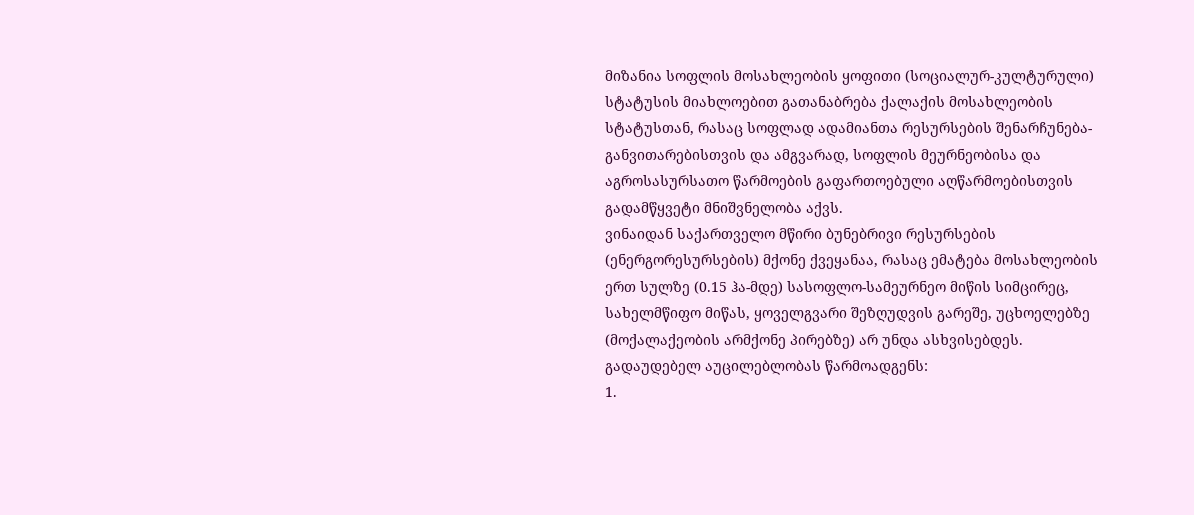მიზანია სოფლის მოსახლეობის ყოფითი (სოციალურ-კულტურული) სტატუსის მიახლოებით გათანაბრება ქალაქის მოსახლეობის სტატუსთან, რასაც სოფლად ადამიანთა რესურსების შენარჩუნება-განვითარებისთვის და ამგვარად, სოფლის მეურნეობისა და აგროსასურსათო წარმოების გაფართოებული აღწარმოებისთვის გადამწყვეტი მნიშვნელობა აქვს.
ვინაიდან საქართველო მწირი ბუნებრივი რესურსების (ენერგორესურსების) მქონე ქვეყანაა, რასაც ემატება მოსახლეობის ერთ სულზე (0.15 ჰა-მდე) სასოფლო-სამეურნეო მიწის სიმცირეც, სახელმწიფო მიწას, ყოველგვარი შეზღუდვის გარეშე, უცხოელებზე (მოქალაქეობის არმქონე პირებზე) არ უნდა ასხვისებდეს.
გადაუდებელ აუცილებლობას წარმოადგენს:
1.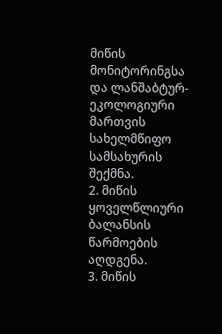მიწის მონიტორინგსა და ლანშაბტურ-ეკოლოგიური მართვის სახელმწიფო სამსახურის შექმნა.
2. მიწის ყოველწლიური ბალანსის წარმოების აღდგენა.
3. მიწის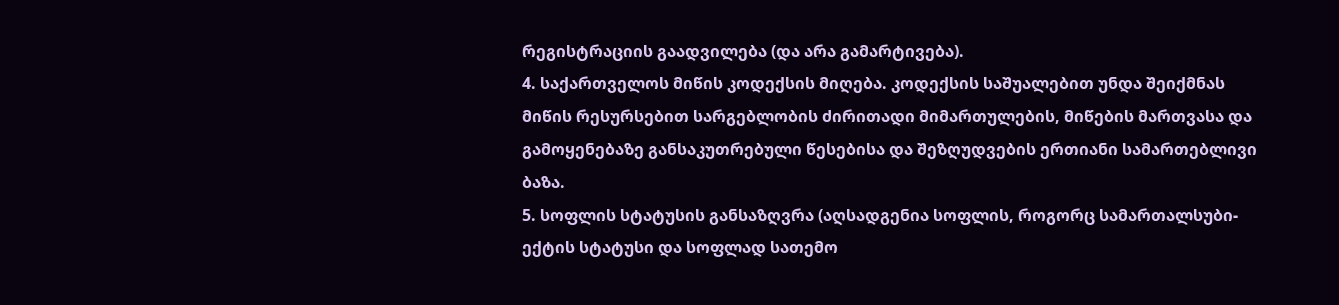რეგისტრაციის გაადვილება (და არა გამარტივება).
4. საქართველოს მიწის კოდექსის მიღება. კოდექსის საშუალებით უნდა შეიქმნას მიწის რესურსებით სარგებლობის ძირითადი მიმართულების, მიწების მართვასა და გამოყენებაზე განსაკუთრებული წესებისა და შეზღუდვების ერთიანი სამართებლივი ბაზა.
5. სოფლის სტატუსის განსაზღვრა (აღსადგენია სოფლის, როგორც სამართალსუბი-ექტის სტატუსი და სოფლად სათემო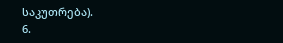საკუთრება).
6.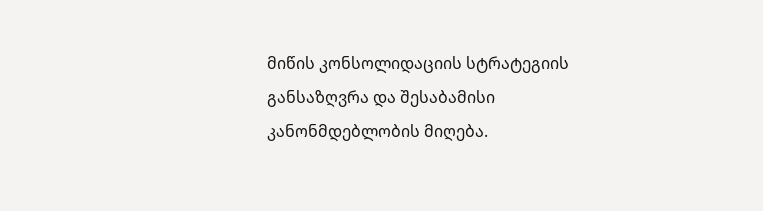მიწის კონსოლიდაციის სტრატეგიის განსაზღვრა და შესაბამისი კანონმდებლობის მიღება.